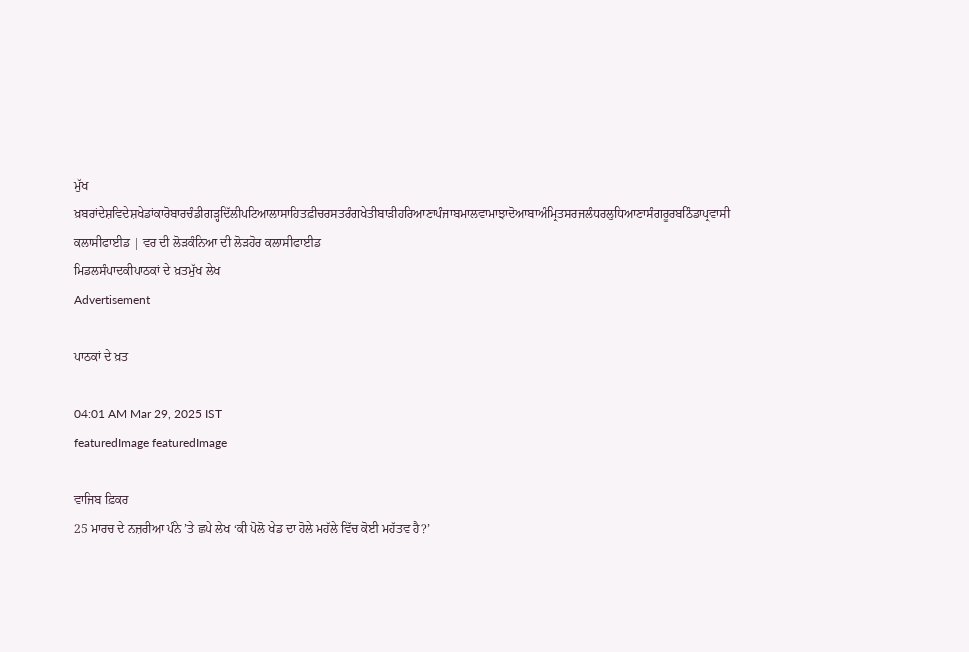ਮੁੱਖ ਖ਼ਬਰਾਂਦੇਸ਼ਵਿਦੇਸ਼ਖੇਡਾਂਕਾਰੋਬਾਰਚੰਡੀਗੜ੍ਹਦਿੱਲੀਪਟਿਆਲਾਸਾਹਿਤਫ਼ੀਚਰਸਤਰੰਗਖੇਤੀਬਾੜੀਹਰਿਆਣਾਪੰਜਾਬਮਾਲਵਾਮਾਝਾਦੋਆਬਾਅੰਮ੍ਰਿਤਸਰਜਲੰਧਰਲੁਧਿਆਣਾਸੰਗਰੂਰਬਠਿੰਡਾਪ੍ਰਵਾਸੀ
ਕਲਾਸੀਫਾਈਡ | ਵਰ ਦੀ ਲੋੜਕੰਨਿਆ ਦੀ ਲੋੜਹੋਰ ਕਲਾਸੀਫਾਈਡ
ਮਿਡਲਸੰਪਾਦਕੀਪਾਠਕਾਂ ਦੇ ਖ਼ਤਮੁੱਖ ਲੇਖ
Advertisement

ਪਾਠਕਾਂ ਦੇ ਖ਼ਤ

04:01 AM Mar 29, 2025 IST
featuredImage featuredImage

ਵਾਜਿਬ ਫ਼ਿਕਰ
25 ਮਾਰਚ ਦੇ ਨਜ਼ਰੀਆ ਪੰਨੇ ’ਤੇ ਛਪੇ ਲੇਖ ‘ਕੀ ਪੋਲੋ ਖੇਡ ਦਾ ਹੋਲੇ ਮਹੱਲੇ ਵਿੱਚ ਕੋਈ ਮਹੱਤਵ ਹੈ?’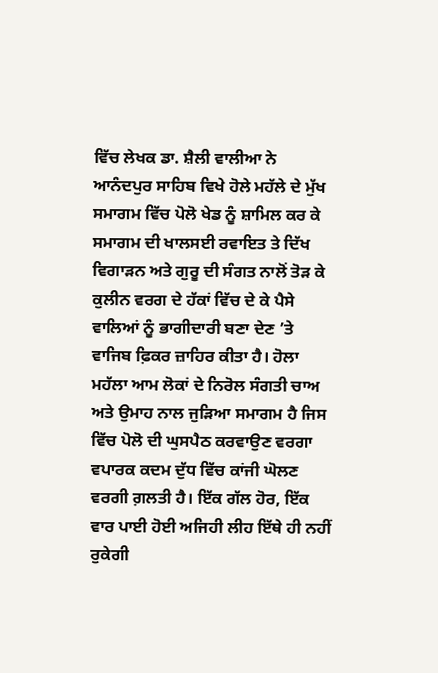ਵਿੱਚ ਲੇਖਕ ਡਾ. ਸ਼ੈਲੀ ਵਾਲੀਆ ਨੇ ਆਨੰਦਪੁਰ ਸਾਹਿਬ ਵਿਖੇ ਹੋਲੇ ਮਹੱਲੇ ਦੇ ਮੁੱਖ ਸਮਾਗਮ ਵਿੱਚ ਪੋਲੋ ਖੇਡ ਨੂੰ ਸ਼ਾਮਿਲ ਕਰ ਕੇ ਸਮਾਗਮ ਦੀ ਖਾਲਸਈ ਰਵਾਇਤ ਤੇ ਦਿੱਖ ਵਿਗਾੜਨ ਅਤੇ ਗੁਰੂ ਦੀ ਸੰਗਤ ਨਾਲੋਂ ਤੋੜ ਕੇ ਕੁਲੀਨ ਵਰਗ ਦੇ ਹੱਕਾਂ ਵਿੱਚ ਦੇ ਕੇ ਪੈਸੇ ਵਾਲਿਆਂ ਨੂੰ ਭਾਗੀਦਾਰੀ ਬਣਾ ਦੇਣ ’ਤੇ ਵਾਜਿਬ ਫ਼ਿਕਰ ਜ਼ਾਹਿਰ ਕੀਤਾ ਹੈ। ਹੋਲਾ ਮਹੱਲਾ ਆਮ ਲੋਕਾਂ ਦੇ ਨਿਰੋਲ ਸੰਗਤੀ ਚਾਅ ਅਤੇ ਉਮਾਹ ਨਾਲ ਜੁੜਿਆ ਸਮਾਗਮ ਹੈ ਜਿਸ ਵਿੱਚ ਪੋਲੋ ਦੀ ਘੁਸਪੈਠ ਕਰਵਾਉਣ ਵਰਗਾ ਵਪਾਰਕ ਕਦਮ ਦੁੱਧ ਵਿੱਚ ਕਾਂਜੀ ਘੋਲਣ ਵਰਗੀ ਗ਼ਲਤੀ ਹੈ। ਇੱਕ ਗੱਲ ਹੋਰ, ਇੱਕ ਵਾਰ ਪਾਈ ਹੋਈ ਅਜਿਹੀ ਲੀਹ ਇੱਥੇ ਹੀ ਨਹੀਂ ਰੁਕੇਗੀ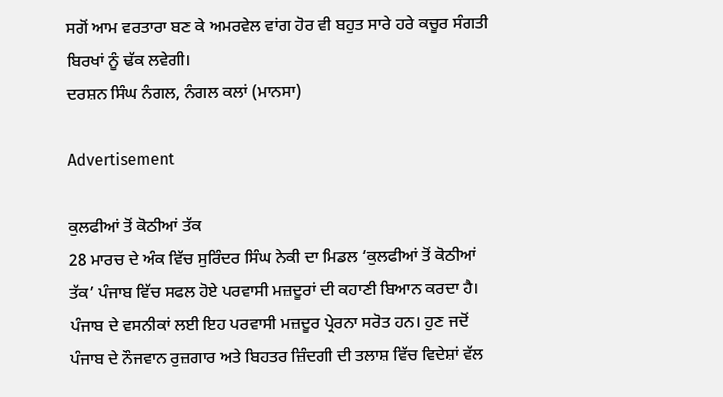ਸਗੋਂ ਆਮ ਵਰਤਾਰਾ ਬਣ ਕੇ ਅਮਰਵੇਲ ਵਾਂਗ ਹੋਰ ਵੀ ਬਹੁਤ ਸਾਰੇ ਹਰੇ ਕਚੂਰ ਸੰਗਤੀ ਬਿਰਖਾਂ ਨੂੰ ਢੱਕ ਲਵੇਗੀ।
ਦਰਸ਼ਨ ਸਿੰਘ ਨੰਗਲ, ਨੰਗਲ ਕਲਾਂ (ਮਾਨਸਾ)

Advertisement

ਕੁਲਫੀਆਂ ਤੋਂ ਕੋਠੀਆਂ ਤੱਕ
28 ਮਾਰਚ ਦੇ ਅੰਕ ਵਿੱਚ ਸੁਰਿੰਦਰ ਸਿੰਘ ਨੇਕੀ ਦਾ ਮਿਡਲ ‘ਕੁਲਫੀਆਂ ਤੋਂ ਕੋਠੀਆਂ ਤੱਕ’ ਪੰਜਾਬ ਵਿੱਚ ਸਫਲ ਹੋਏ ਪਰਵਾਸੀ ਮਜ਼ਦੂਰਾਂ ਦੀ ਕਹਾਣੀ ਬਿਆਨ ਕਰਦਾ ਹੈ। ਪੰਜਾਬ ਦੇ ਵਸਨੀਕਾਂ ਲਈ ਇਹ ਪਰਵਾਸੀ ਮਜ਼ਦੂਰ ਪ੍ਰੇਰਨਾ ਸਰੋਤ ਹਨ। ਹੁਣ ਜਦੋਂ ਪੰਜਾਬ ਦੇ ਨੌਜਵਾਨ ਰੁਜ਼ਗਾਰ ਅਤੇ ਬਿਹਤਰ ਜ਼ਿੰਦਗੀ ਦੀ ਤਲਾਸ਼ ਵਿੱਚ ਵਿਦੇਸ਼ਾਂ ਵੱਲ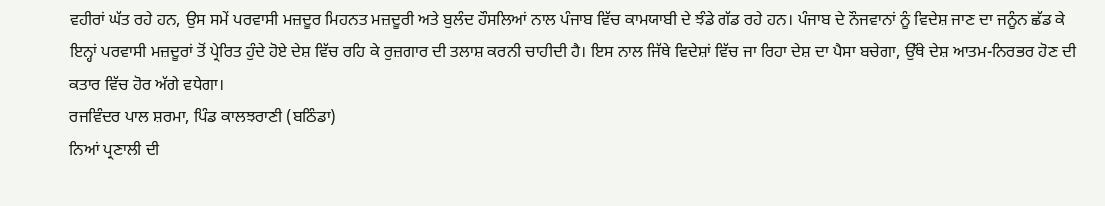ਵਹੀਰਾਂ ਘੱਤ ਰਹੇ ਹਨ, ਉਸ ਸਮੇਂ ਪਰਵਾਸੀ ਮਜ਼ਦੂਰ ਮਿਹਨਤ ਮਜ਼ਦੂਰੀ ਅਤੇ ਬੁਲੰਦ ਹੌਸਲਿਆਂ ਨਾਲ ਪੰਜਾਬ ਵਿੱਚ ਕਾਮਯਾਬੀ ਦੇ ਝੰਡੇ ਗੱਡ ਰਹੇ ਹਨ। ਪੰਜਾਬ ਦੇ ਨੌਜਵਾਨਾਂ ਨੂੰ ਵਿਦੇਸ਼ ਜਾਣ ਦਾ ਜਨੂੰਨ ਛੱਡ ਕੇ ਇਨ੍ਹਾਂ ਪਰਵਾਸੀ ਮਜ਼ਦੂਰਾਂ ਤੋਂ ਪ੍ਰੇਰਿਤ ਹੁੰਦੇ ਹੋਏ ਦੇਸ਼ ਵਿੱਚ ਰਹਿ ਕੇ ਰੁਜ਼ਗਾਰ ਦੀ ਤਲਾਸ਼ ਕਰਨੀ ਚਾਹੀਦੀ ਹੈ। ਇਸ ਨਾਲ ਜਿੱਥੇ ਵਿਦੇਸ਼ਾਂ ਵਿੱਚ ਜਾ ਰਿਹਾ ਦੇਸ਼ ਦਾ ਪੈਸਾ ਬਚੇਗਾ, ਉੱਥੇ ਦੇਸ਼ ਆਤਮ-ਨਿਰਭਰ ਹੋਣ ਦੀ ਕਤਾਰ ਵਿੱਚ ਹੋਰ ਅੱਗੇ ਵਧੇਗਾ।
ਰਜਵਿੰਦਰ ਪਾਲ ਸ਼ਰਮਾ, ਪਿੰਡ ਕਾਲਝਰਾਣੀ (ਬਠਿੰਡਾ)
ਨਿਆਂ ਪ੍ਰਣਾਲੀ ਦੀ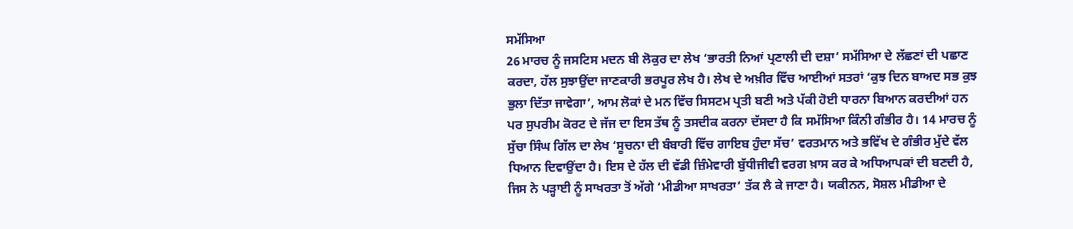ਸਮੱਸਿਆ
26 ਮਾਰਚ ਨੂੰ ਜਸਟਿਸ ਮਦਨ ਬੀ ਲੋਕੁਰ ਦਾ ਲੇਖ ‘ਭਾਰਤੀ ਨਿਆਂ ਪ੍ਰਣਾਲੀ ਦੀ ਦਸ਼ਾ’ ਸਮੱਸਿਆ ਦੇ ਲੱਛਣਾਂ ਦੀ ਪਛਾਣ ਕਰਦਾ, ਹੱਲ ਸੁਝਾਉਂਦਾ ਜਾਣਕਾਰੀ ਭਰਪੂਰ ਲੇਖ ਹੈ। ਲੇਖ ਦੇ ਅਖ਼ੀਰ ਵਿੱਚ ਆਈਆਂ ਸਤਰਾਂ ‘ਕੁਝ ਦਿਨ ਬਾਅਦ ਸਭ ਕੁਝ ਭੁਲਾ ਦਿੱਤਾ ਜਾਵੇਗਾ’, ਆਮ ਲੋਕਾਂ ਦੇ ਮਨ ਵਿੱਚ ਸਿਸਟਮ ਪ੍ਰਤੀ ਬਣੀ ਅਤੇ ਪੱਕੀ ਹੋਈ ਧਾਰਨਾ ਬਿਆਨ ਕਰਦੀਆਂ ਹਨ ਪਰ ਸੁਪਰੀਮ ਕੋਰਟ ਦੇ ਜੱਜ ਦਾ ਇਸ ਤੱਥ ਨੂੰ ਤਸਦੀਕ ਕਰਨਾ ਦੱਸਦਾ ਹੈ ਕਿ ਸਮੱਸਿਆ ਕਿੰਨੀ ਗੰਭੀਰ ਹੈ। 14 ਮਾਰਚ ਨੂੰ ਸੁੱਚਾ ਸਿੰਘ ਗਿੱਲ ਦਾ ਲੇਖ ‘ਸੂਚਨਾ ਦੀ ਬੰਬਾਰੀ ਵਿੱਚ ਗਾਇਬ ਹੁੰਦਾ ਸੱਚ’ ਵਰਤਮਾਨ ਅਤੇ ਭਵਿੱਖ ਦੇ ਗੰਭੀਰ ਮੁੱਦੇ ਵੱਲ ਧਿਆਨ ਦਿਵਾਉਂਦਾ ਹੈ। ਇਸ ਦੇ ਹੱਲ ਦੀ ਵੱਡੀ ਜ਼ਿੰਮੇਵਾਰੀ ਬੁੱਧੀਜੀਵੀ ਵਰਗ ਖ਼ਾਸ ਕਰ ਕੇ ਅਧਿਆਪਕਾਂ ਦੀ ਬਣਦੀ ਹੈ, ਜਿਸ ਨੇ ਪੜ੍ਹਾਈ ਨੂੰ ਸਾਖਰਤਾ ਤੋਂ ਅੱਗੇ ‘ਮੀਡੀਆ ਸਾਖਰਤਾ’ ਤੱਕ ਲੈ ਕੇ ਜਾਣਾ ਹੈ। ਯਕੀਨਨ, ਸੋਸ਼ਲ ਮੀਡੀਆ ਦੇ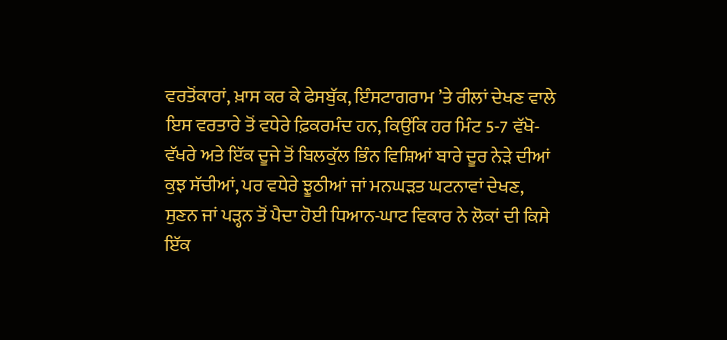ਵਰਤੋਂਕਾਰਾਂ, ਖ਼ਾਸ ਕਰ ਕੇ ਫੇਸਬੁੱਕ, ਇੰਸਟਾਗਰਾਮ ’ਤੇ ਰੀਲਾਂ ਦੇਖਣ ਵਾਲੇ ਇਸ ਵਰਤਾਰੇ ਤੋਂ ਵਧੇਰੇ ਫ਼ਿਕਰਮੰਦ ਹਨ, ਕਿਉਂਕਿ ਹਰ ਮਿੰਟ 5-7 ਵੱਖੋ-ਵੱਖਰੇ ਅਤੇ ਇੱਕ ਦੂਜੇ ਤੋਂ ਬਿਲਕੁੱਲ ਭਿੰਨ ਵਿਸ਼ਿਆਂ ਬਾਰੇ ਦੂਰ ਨੇੜੇ ਦੀਆਂ ਕੁਝ ਸੱਚੀਆਂ, ਪਰ ਵਧੇਰੇ ਝੂਠੀਆਂ ਜਾਂ ਮਨਘੜਤ ਘਟਨਾਵਾਂ ਦੇਖਣ, ਸੁਣਨ ਜਾਂ ਪੜ੍ਹਨ ਤੋਂ ਪੈਦਾ ਹੋਈ ਧਿਆਨ-ਘਾਟ ਵਿਕਾਰ ਨੇ ਲੋਕਾਂ ਦੀ ਕਿਸੇ ਇੱਕ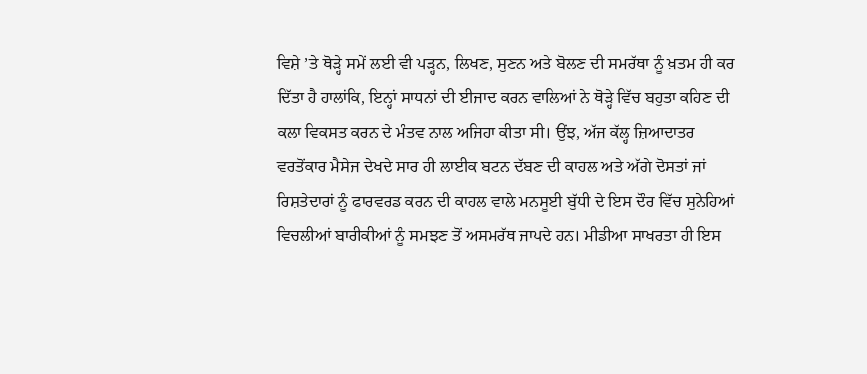ਵਿਸ਼ੇ ’ਤੇ ਥੋੜ੍ਹੇ ਸਮੇਂ ਲਈ ਵੀ ਪੜ੍ਹਨ, ਲਿਖਣ, ਸੁਣਨ ਅਤੇ ਬੋਲਣ ਦੀ ਸਮਰੱਥਾ ਨੂੰ ਖ਼ਤਮ ਹੀ ਕਰ ਦਿੱਤਾ ਹੈ ਹਾਲਾਂਕਿ, ਇਨ੍ਹਾਂ ਸਾਧਨਾਂ ਦੀ ਈਜਾਦ ਕਰਨ ਵਾਲਿਆਂ ਨੇ ਥੋੜ੍ਹੇ ਵਿੱਚ ਬਹੁਤਾ ਕਹਿਣ ਦੀ ਕਲਾ ਵਿਕਸਤ ਕਰਨ ਦੇ ਮੰਤਵ ਨਾਲ ਅਜਿਹਾ ਕੀਤਾ ਸੀ। ਉਂਝ, ਅੱਜ ਕੱਲ੍ਹ ਜ਼ਿਆਦਾਤਰ ਵਰਤੋਂਕਾਰ ਮੈਸੇਜ ਦੇਖਦੇ ਸਾਰ ਹੀ ਲਾਈਕ ਬਟਨ ਦੱਬਣ ਦੀ ਕਾਹਲ ਅਤੇ ਅੱਗੇ ਦੋਸਤਾਂ ਜਾਂ ਰਿਸ਼ਤੇਦਾਰਾਂ ਨੂੰ ਫਾਰਵਰਡ ਕਰਨ ਦੀ ਕਾਹਲ ਵਾਲੇ ਮਨਸੂਈ ਬੁੱਧੀ ਦੇ ਇਸ ਦੌਰ ਵਿੱਚ ਸੁਨੇਹਿਆਂ ਵਿਚਲੀਆਂ ਬਾਰੀਕੀਆਂ ਨੂੰ ਸਮਝਣ ਤੋਂ ਅਸਮਰੱਥ ਜਾਪਦੇ ਹਨ। ਮੀਡੀਆ ਸਾਖਰਤਾ ਹੀ ਇਸ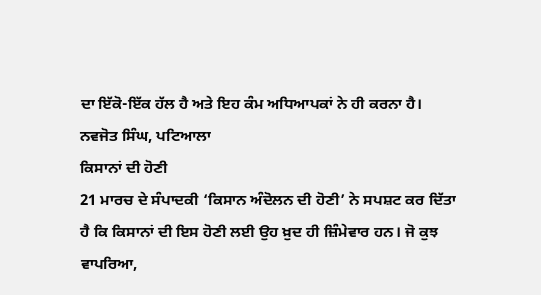ਦਾ ਇੱਕੋ-ਇੱਕ ਹੱਲ ਹੈ ਅਤੇ ਇਹ ਕੰਮ ਅਧਿਆਪਕਾਂ ਨੇ ਹੀ ਕਰਨਾ ਹੈ।
ਨਵਜੋਤ ਸਿੰਘ, ਪਟਿਆਲਾ
ਕਿਸਾਨਾਂ ਦੀ ਹੋਣੀ
21 ਮਾਰਚ ਦੇ ਸੰਪਾਦਕੀ ‘ਕਿਸਾਨ ਅੰਦੋਲਨ ਦੀ ਹੋਣੀ’ ਨੇ ਸਪਸ਼ਟ ਕਰ ਦਿੱਤਾ ਹੈ ਕਿ ਕਿਸਾਨਾਂ ਦੀ ਇਸ ਹੋਣੀ ਲਈ ਉਹ ਖ਼ੁਦ ਹੀ ਜ਼ਿੰਮੇਵਾਰ ਹਨ। ਜੋ ਕੁਝ ਵਾਪਰਿਆ,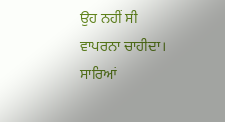ਉਹ ਨਹੀਂ ਸੀ ਵਾਪਰਨਾ ਚਾਹੀਦਾ। ਸਾਰਿਆਂ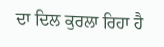ਦਾ ਦਿਲ ਕੁਰਲਾ ਰਿਹਾ ਹੈ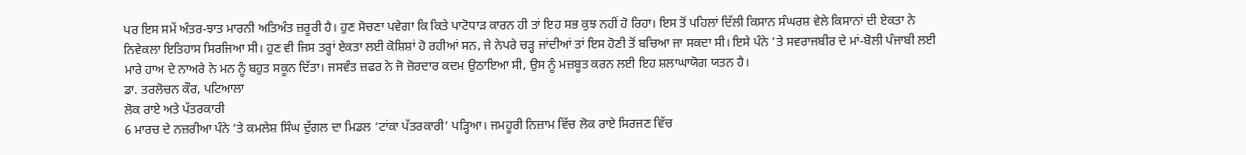ਪਰ ਇਸ ਸਮੇਂ ਅੰਤਰ-ਝਾਤ ਮਾਰਨੀ ਅਤਿਅੰਤ ਜ਼ਰੂਰੀ ਹੈ। ਹੁਣ ਸੋਚਣਾ ਪਵੇਗਾ ਕਿ ਕਿਤੇ ਪਾਟੋਧਾੜ ਕਾਰਨ ਹੀ ਤਾਂ ਇਹ ਸਭ ਕੁਝ ਨਹੀਂ ਹੋ ਰਿਹਾ। ਇਸ ਤੋਂ ਪਹਿਲਾਂ ਦਿੱਲੀ ਕਿਸਾਨ ਸੰਘਰਸ਼ ਵੇਲੇ ਕਿਸਾਨਾਂ ਦੀ ਏਕਤਾ ਨੇ ਨਿਵੇਕਲਾ ਇਤਿਹਾਸ ਸਿਰਜਿਆ ਸੀ। ਹੁਣ ਵੀ ਜਿਸ ਤਰ੍ਹਾਂ ਏਕਤਾ ਲਈ ਕੋਸ਼ਿਸ਼ਾਂ ਹੋ ਰਹੀਆਂ ਸਨ, ਜੇ ਨੇਪਰੇ ਚੜ੍ਹ ਜਾਂਦੀਆਂ ਤਾਂ ਇਸ ਹੋਣੀ ਤੋਂ ਬਚਿਆ ਜਾ ਸਕਦਾ ਸੀ। ਇਸੇ ਪੰਨੇ ’ਤੇ ਸਵਰਾਜਬੀਰ ਦੇ ਮਾਂ-ਬੋਲੀ ਪੰਜਾਬੀ ਲਈ ਮਾਰੇ ਹਾਅ ਦੇ ਨਾਅਰੇ ਨੇ ਮਨ ਨੂੰ ਬਹੁਤ ਸਕੂਨ ਦਿੱਤਾ। ਜਸਵੰਤ ਜ਼ਫਰ ਨੇ ਜੋ ਜ਼ੋਰਦਾਰ ਕਦਮ ਉਠਾਇਆ ਸੀ, ਉਸ ਨੂੰ ਮਜ਼ਬੂਤ ਕਰਨ ਲਈ ਇਹ ਸ਼ਲਾਘਾਯੋਗ ਯਤਨ ਹੈ।
ਡਾ. ਤਰਲੋਚਨ ਕੌਰ, ਪਟਿਆਲਾ
ਲੋਕ ਰਾਏ ਅਤੇ ਪੱਤਰਕਾਰੀ
6 ਮਾਰਚ ਦੇ ਨਜ਼ਰੀਆ ਪੰਨੇ ’ਤੇ ਕਮਲੇਸ਼ ਸਿੰਘ ਦੁੱਗਲ ਦਾ ਮਿਡਲ ‘ਟਾਂਕਾ ਪੱਤਰਕਾਰੀ’ ਪੜ੍ਹਿਆ। ਜਮਹੂਰੀ ਨਿਜ਼ਾਮ ਵਿੱਚ ਲੋਕ ਰਾਏ ਸਿਰਜਣ ਵਿੱਚ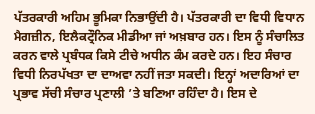ਪੱਤਰਕਾਰੀ ਅਹਿਮ ਭੂਮਿਕਾ ਨਿਭਾਉਂਦੀ ਹੈ। ਪੱਤਰਕਾਰੀ ਦਾ ਵਿਧੀ ਵਿਧਾਨ ਮੈਗਜ਼ੀਨ, ਇਲੈਕਟ੍ਰੌਨਿਕ ਮੀਡੀਆ ਜਾਂ ਅਖ਼ਬਾਰ ਹਨ। ਇਸ ਨੂੰ ਸੰਚਾਲਿਤ ਕਰਨ ਵਾਲੇ ਪ੍ਰਬੰਧਕ ਕਿਸੇ ਟੀਚੇ ਅਧੀਨ ਕੰਮ ਕਰਦੇ ਹਨ। ਇਹ ਸੰਚਾਰ ਵਿਧੀ ਨਿਰਪੱਖਤਾ ਦਾ ਦਾਅਵਾ ਨਹੀਂ ਜਤਾ ਸਕਦੀ। ਇਨ੍ਹਾਂ ਅਦਾਰਿਆਂ ਦਾ ਪ੍ਰਭਾਵ ਸੱਚੀ ਸੰਚਾਰ ਪ੍ਰਣਾਲੀ ’ਤੇ ਬਣਿਆ ਰਹਿੰਦਾ ਹੈ। ਇਸ ਦੇ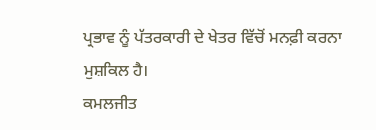ਪ੍ਰਭਾਵ ਨੂੰ ਪੱਤਰਕਾਰੀ ਦੇ ਖੇਤਰ ਵਿੱਚੋਂ ਮਨਫ਼ੀ ਕਰਨਾ ਮੁਸ਼ਕਿਲ ਹੈ।
ਕਮਲਜੀਤ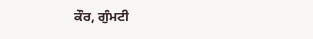ਕੌਰ, ਗੁੰਮਟੀ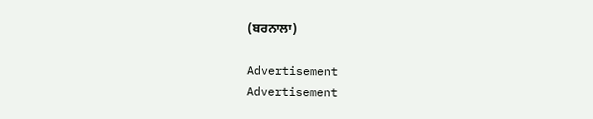(ਬਰਨਾਲਾ)

Advertisement
Advertisement